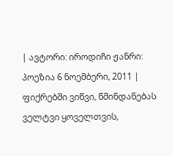| ავტორი: იროდიჩი ჟანრი: პოეზია 6 ნოემბერი, 2011 |
ფიქრებში ვიწვი, წმინდანებას ველტვი ყოველთვის,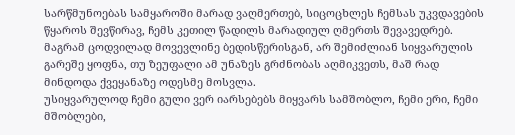სარწმუნოებას სამყაროში მარად ვაღმერთებ, სიცოცხლეს ჩემსას უკვდავების წყაროს შევწირავ, ჩემს კეთილ წადილს მარადიულ ღმერთს შევავედრებ.
მაგრამ ცოდვილად მოვევლინე ბედისწერისგან, არ შემიძლიან სიყვარულის გარეშე ყოფნა, თუ ზეუფალი ამ უნაზეს გრძნობას აღმიკვეთს, მაშ რად მინდოდა ქვეყანაზე ოდესმე მოსვლა.
უსიყვარულოდ ჩემი გული ვერ იარსებებს მიყვარს სამშობლო, ჩემი ერი, ჩემი მშობლები,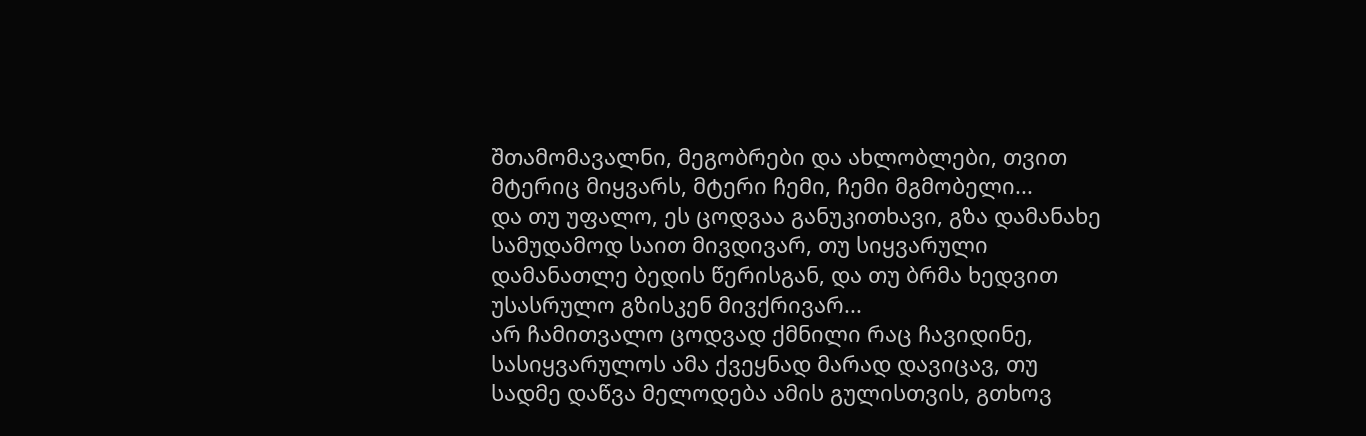შთამომავალნი, მეგობრები და ახლობლები, თვით მტერიც მიყვარს, მტერი ჩემი, ჩემი მგმობელი...
და თუ უფალო, ეს ცოდვაა განუკითხავი, გზა დამანახე სამუდამოდ საით მივდივარ, თუ სიყვარული დამანათლე ბედის წერისგან, და თუ ბრმა ხედვით უსასრულო გზისკენ მივქრივარ...
არ ჩამითვალო ცოდვად ქმნილი რაც ჩავიდინე, სასიყვარულოს ამა ქვეყნად მარად დავიცავ, თუ სადმე დაწვა მელოდება ამის გულისთვის, გთხოვ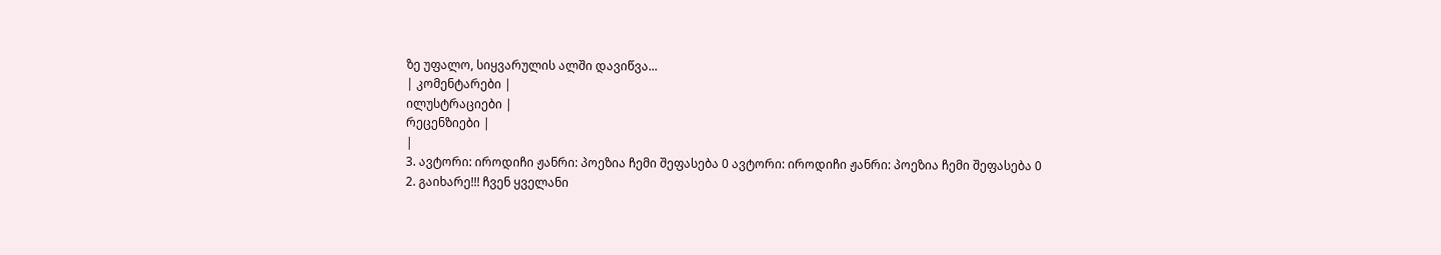ზე უფალო, სიყვარულის ალში დავიწვა...
| კომენტარები |
ილუსტრაციები |
რეცენზიები |
|
3. ავტორი: იროდიჩი ჟანრი: პოეზია ჩემი შეფასება 0 ავტორი: იროდიჩი ჟანრი: პოეზია ჩემი შეფასება 0
2. გაიხარე!!! ჩვენ ყველანი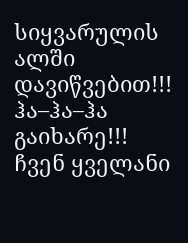სიყვარულის ალში დავიწვებით!!! ჰა–ჰა–ჰა გაიხარე!!! ჩვენ ყველანი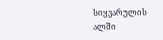სიყვარულის ალში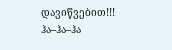დავიწვებით!!! ჰა–ჰა–ჰა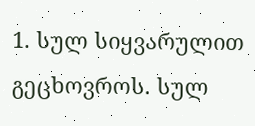1. სულ სიყვარულით გეცხოვროს. სულ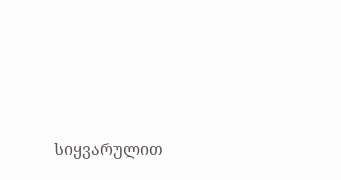სიყვარულით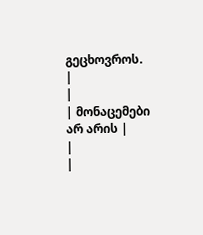გეცხოვროს.
|
|
| მონაცემები არ არის |
|
|